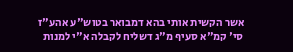אשר הקשית אותי בהא דמבואר בטוש"ע אהע"ז סי' קמ"א סעיף מ"ג דשליח לקבלה א"י למנות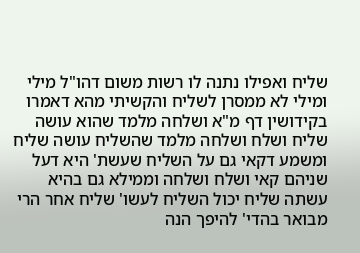שליח ואפילו נתנה לו רשות משום דהו"ל מילי ומילי לא ממסרן לשליח והקשיתי מהא דאמרו בקידושין דף מ"א ושלחה מלמד שהוא עושה שליח ושלח ושלחה מלמד שהשליח עושה שליח ומשמע דקאי גם על השליח שעשת' היא דעל שניהם קאי ושלח ושלחה וממילא גם בהיא עשתה שליח יכול השליח לעשו' שליח אחר הרי מבואר בהדי' להיפך הנה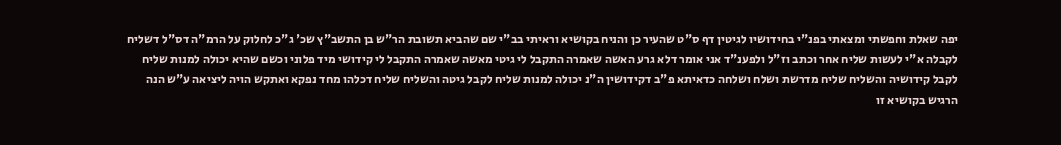יפה שאלת וחפשתי ומצאתי בפנ"י בחידושיו לגיטין דף ס"ט שהעיר כן והניח בקושיא וראיתי בב"י שם שהביא תשובת הר"ש בן התשב"ץ שכ' ג"כ לחלוק על הרמ"ה דס"ל דשליח לקבלה א"י לעשות שליח אחר וכתב וז"ל ולפענ"ד אני אומר דלא גרע האשה שאמרה התקבל לי גיטי מאשה שאמרה התקבל לי קידושי מיד פלוני וכשם שהיא יכולה למנות שליח לקבל קידושיה והשליח שליח מדרשת ושלח ושלחה כדאיתא פ"ב דקידושין ה"נ יכולה למנות שליח לקבל גיטה והשליח שליח דכלהו מחד נפקא ואתקש הויה ליציאה ע"ש הנה הרגיש בקושיא זו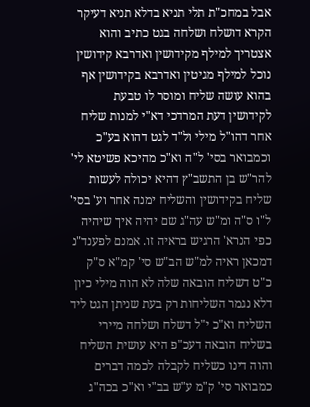אבל במחכ"ת תלי תניא בדלא תניא דעיקר הקרא דושלח ושלחה בגט כתיב והוא אצטריך למילף מקידושין ואדרבא קידושין נוכל למילף מגיטין ואדרבא בקידושין אף בהוא עושה שליח ומוסר לו טבעת לקידושין דעת המרדכי דא"י למנות שליח אחר דהו"ל מילי ול"ד לגט דהוא בע"כ וכמבואר בסי' ל"ה וא"כ מהיכא פשיטא לי' להר"ש בן התשב"ץ דהיא יכולה לעשות שליח בקידושין והשליח ימנה אחר וע' בסי' ל"ו ס"ה ומ"ש עה"ג שם יהיה איך שיהיה כפי הנרא' הרגיש בראיה זו. אמנם לפענד"נ דמכאן ראיה למ"ש הב"ש סי' קמ"א ס"ק כ"ט דשליח הובאה שלה לא הוה מילי כיון דלא נגמר השליחות רק בעת שניתן הגט ליד השליח וא"כ י"ל דשלח ושלחה מיירי בשליח הובאה דעכ"פ היא עושית השליח והוה דינו כשליח לקבלה לכמה דברים כמבואר סי' ק"מ ע"ש בב"י וא"כ בכה"ג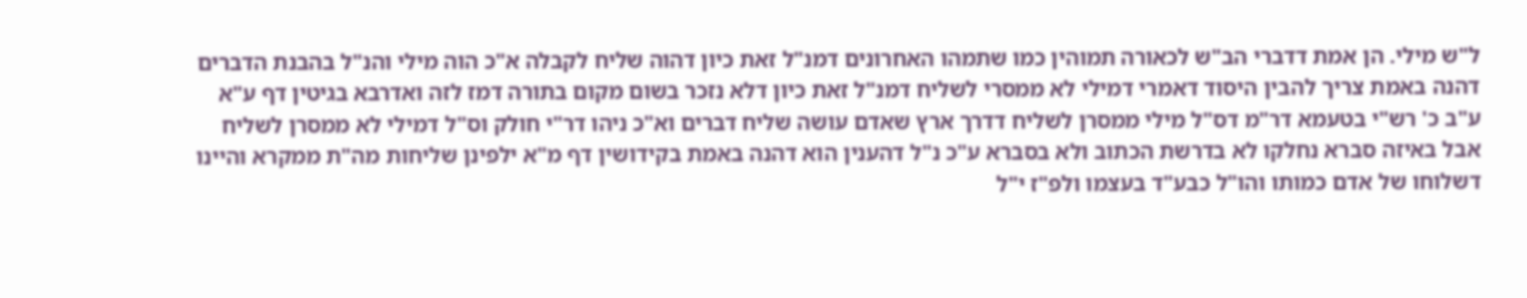ל"ש מילי. הן אמת דדברי הב"ש לכאורה תמוהין כמו שתמהו האחרונים דמנ"ל זאת כיון דהוה שליח לקבלה א"כ הוה מילי והנ"ל בהבנת הדברים דהנה באמת צריך להבין היסוד דאמרי דמילי לא ממסרי לשליח דמנ"ל זאת כיון דלא נזכר בשום מקום בתורה דמז לזה ואדרבא בגיטין דף ע"א ע"ב כ' רש"י בטעמא דר"מ דס"ל מילי ממסרן לשליח דדרך ארץ שאדם עושה שליח דברים וא"כ ניהו דר"י חולק וס"ל דמילי לא ממסרן לשליח אבל באיזה סברא נחלקו לא בדרשת הכתוב ולא בסברא ע"כ נ"ל דהענין הוא דהנה באמת בקידושין דף מ"א ילפינן שליחות מה"ת ממקרא והיינו דשלוחו של אדם כמותו והו"ל כבע"ד בעצמו ולפ"ז י"ל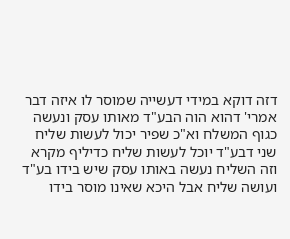דזה דוקא במידי דעשייה שמוסר לו איזה דבר אמרי' דהוא הוה הבע"ד מאותו עסק ונעשה כגוף המשלח וא"כ שפיר יכול לעשות שליח שני דבע"ד יוכל לעשות שליח כדיליף מקרא וזה השליח נעשה באותו עסק שיש בידו בע"ד ועושה שליח אבל היכא שאינו מוסר בידו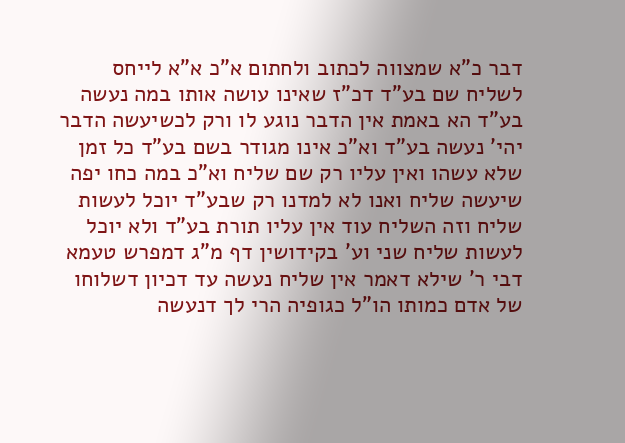דבר כ"א שמצווה לכתוב ולחתום א"כ א"א לייחס לשליח שם בע"ד דכ"ז שאינו עושה אותו במה נעשה בע"ד הא באמת אין הדבר נוגע לו ורק לכשיעשה הדבר יהי' נעשה בע"ד וא"כ אינו מגודר בשם בע"ד כל זמן שלא עשהו ואין עליו רק שם שליח וא"כ במה כחו יפה שיעשה שליח ואנו לא למדנו רק שבע"ד יוכל לעשות שליח וזה השליח עוד אין עליו תורת בע"ד ולא יוכל לעשות שליח שני וע' בקידושין דף מ"ג דמפרש טעמא דבי ר' שילא דאמר אין שליח נעשה עד דכיון דשלוחו של אדם כמותו הו"ל כגופיה הרי לך דנעשה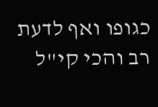כגופו ואף לדעת רב והכי קי"ל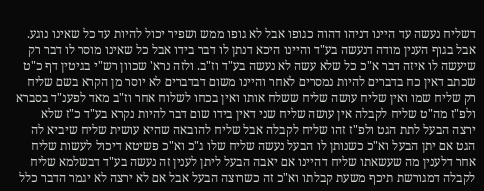דשליח נעשה עד היינו דניהו דהוה כגופו אבל לא גופו ממש ושפיר יכול להיות עד כל שאינו נוגע. אבל בגוף הענין מודה דנעשה בע"ד והיינו היכא דנתן לו דבר בידו אבל כל שאינו מוסר לו דבר רק שיעשה לו איזה דבר א"כ כל שלא עשה לא נעשה בע"ד וז"ב. ולזה נרא' שכוון רש"י בגיטין דף כ"ט שכתב דאין כח בדברים להיות נמסרים לאחר והיינו משום דבדברים לא יוסר מן הקרא בשם שליח רק שליח שמו ואין שליח עושה שליח ששלח אותו ואין בכחו לשלוח אחר וז"ב מאד לפענ"ד בסברא ולפ"ז מה"ט שליח לקבלה אין עושה שליח שני דאין בידו שום דבר להיות נקרא בע"ד כ"ז שלא ירצה הבעל לתת הגט ולפ"ז זהו שליח לקבלה אבל שליח להובאה שהיא עושית שליח שיביא לה הגט אם יתן הבעל וא"כ כשנותן לו הבעל נעשה שליח שלו ג"כ וא"כ פשיטא דיכול לעשות שליח אחר דלענין מה שעשאתו שליח דהיינו אם יאבה הבעל ליתן לענין זה נעשה בע"ד דבשלמא שליח לקבלה דמגורשת תיכף משעת קבלתו וא"כ זה כשרוצה הבעל אבל אם לא ירצה לא יגמר הדבר כלל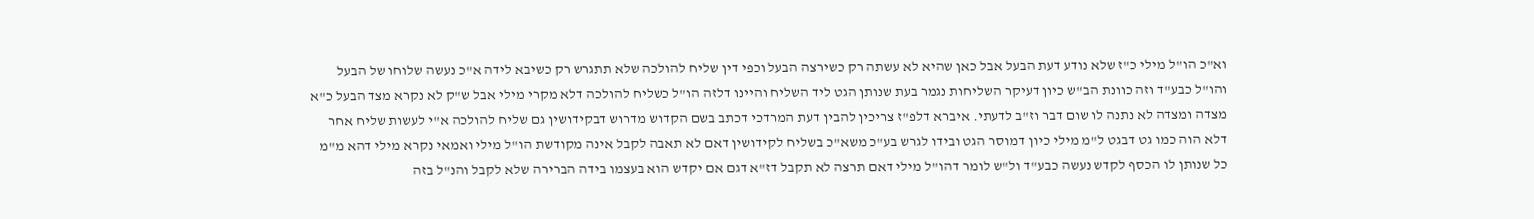וא"כ הו"ל מילי כ"ז שלא נודע דעת הבעל אבל כאן שהיא לא עשתה רק כשירצה הבעל וכפי דין שליח להולכה שלא תתגרש רק כשיבא לידה א"כ נעשה שלוחו של הבעל והו"ל כבע"ד וזה כוונת הב"ש כיון דעיקר השליחות נגמר בעת שנותן הגט ליד השליח והיינו דלזה הו"ל כשליח להולכה דלא מקרי מילי אבל ש"ק לא נקרא מצד הבעל כ"א מצדה ומצדה לא נתנה לו שום דבר וז"ב לדעתי. איברא דלפ"ז צריכין להבין דעת המרדכי דכתב בשם הקדוש מדרוש דבקידושין גם שליח להולכה א"י לעשות שליח אחר דלא הוה כמו גט דבגט ל"מ מילי כיון דמוסר הגט ובידו לגרש בע"כ משא"כ בשליח לקידושין דאם לא תאבה לקבל אינה מקודשת הו"ל מילי ואמאי נקרא מילי דהא מ"מ כל שנותן לו הכסף לקדש נעשה כבע"ד ול"ש לומר דהו"ל מילי דאם תרצה לא תקבל דז"א דגם אם יקדש הוא בעצמו בידה הברירה שלא לקבל והנ"ל בזה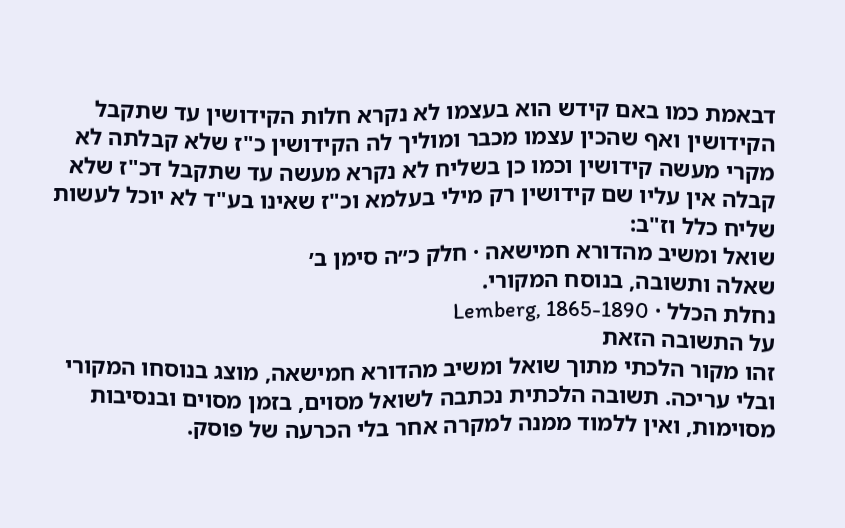דבאמת כמו באם קידש הוא בעצמו לא נקרא חלות הקידושין עד שתקבל הקידושין ואף שהכין עצמו מכבר ומוליך לה הקידושין כ"ז שלא קבלתה לא מקרי מעשה קידושין וכמו כן בשליח לא נקרא מעשה עד שתקבל דכ"ז שלא קבלה אין עליו שם קידושין רק מילי בעלמא וכ"ז שאינו בע"ד לא יוכל לעשות שליח כלל וז"ב:
שואל ומשיב מהדורא חמישאה · חלק כ״ה סימן ב׳
שאלה ותשובה, בנוסח המקורי.
נחלת הכלל · Lemberg, 1865-1890
על התשובה הזאת
זהו מקור הלכתי מתוך שואל ומשיב מהדורא חמישאה, מוצג בנוסחו המקורי ובלי עריכה. תשובה הלכתית נכתבה לשואל מסוים, בזמן מסוים ובנסיבות מסוימות, ואין ללמוד ממנה למקרה אחר בלי הכרעה של פוסק.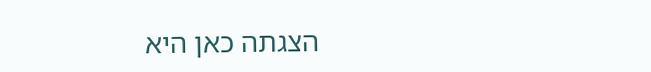הצגתה כאן היא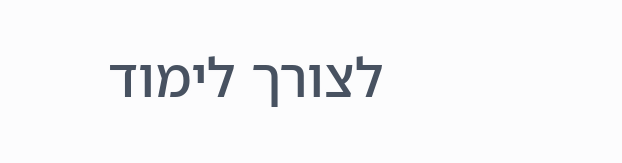לצורך לימוד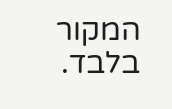המקור בלבד.